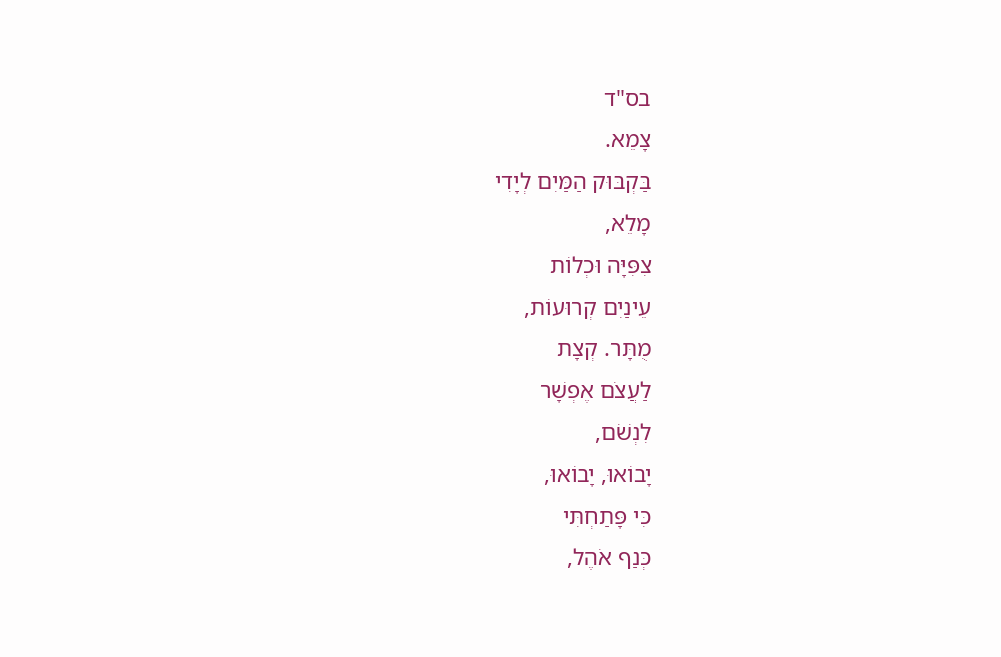בס"ד
צָמֵא.
בַּקְבּוּק הַמַּיִם לְיָדִי
מָלֵא,
צִפִּיָּה וּכְלוֹת
עֵינַיִם קְרוּעוֹת,
מֻתָּר. קְצָת
לַעֲצֹם אֶפְשָׁר
לִנְשֹׁם,
יָבוֹאוּ, יָבוֹאוּ,
כִּי פָּתַחְתִּי
כְּנַף אֹהֶל,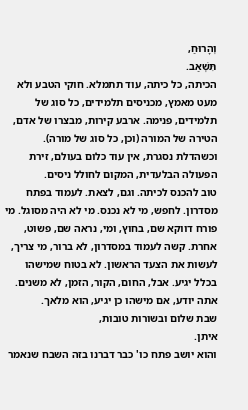וְהָרוּחַ,
תִּשְׁאַב.
הכיתה, כל כיתה, עוד תתמלא. חוקי הטבע ולא מעט מאמץ, מכניסים תלמידים, כל סוג של תלמידים, פנימה. ארבע קירות, מבצרו של אדם, הטירה של המורה (וכן, כל סוג של מורה). וכשהדלת נסגרת, אין עוד כלום בעולם, זירת הפעולה הבלעדית, המקום לחולל ניסים.
טוב להכנס לכיתה. וגם, לצאת. לעמוד בפתח מסדרון. לחפש, מי לא נכנס. מי לא היה מסוגל. מי פורח דווקא שם, בחוץ, ומי, נראה שם, פשוט, אחרת. קשה לעמוד במסדרון, לא ברור, מי צריך, לעשות את הצעד הראשון. לא בטוח שמישהו בכלל יגיע. אבל, החום, הקור, הזמן, לא משנים. אתה יודע, אם מישהו כן יגיע, הוא מלאך.
שבת שלום ובשורות טובות,
איתן.
והוא יושב פתח כו' כבר דברנו בזה השבח שנאמר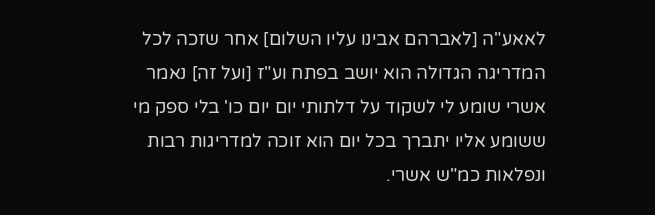לאאע"ה [לאברהם אבינו עליו השלום] אחר שזכה לכל המדריגה הגדולה הוא יושב בפתח וע"ז [ועל זה] נאמר אשרי שומע לי לשקוד על דלתותי יום יום כו' בלי ספק מי ששומע אליו יתברך בכל יום הוא זוכה למדריגות רבות ונפלאות כמ"ש אשרי.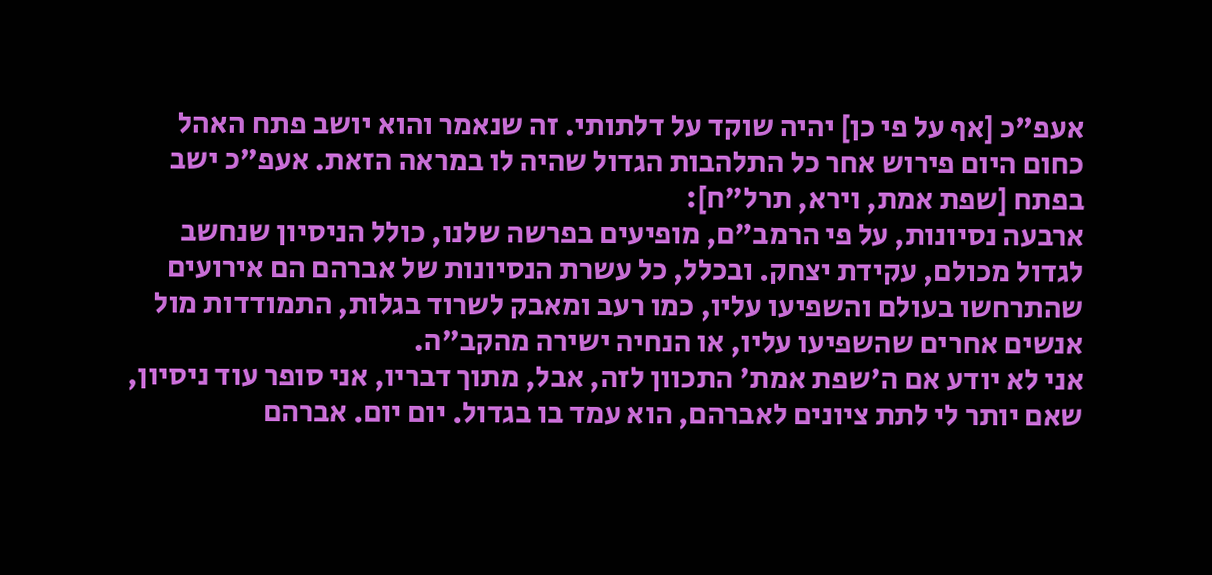אעפ"כ [אף על פי כן] יהיה שוקד על דלתותי. זה שנאמר והוא יושב פתח האהל כחום היום פירוש אחר כל התלהבות הגדול שהיה לו במראה הזאת. אעפ"כ ישב בפתח [שפת אמת, וירא, תרל"ח]:
ארבעה נסיונות, על פי הרמב"ם, מופיעים בפרשה שלנו, כולל הניסיון שנחשב לגדול מכולם, עקידת יצחק. ובכלל, כל עשרת הנסיונות של אברהם הם אירועים שהתרחשו בעולם והשפיעו עליו, כמו רעב ומאבק לשרוד בגלות, התמודדות מול אנשים אחרים שהשפיעו עליו, או הנחיה ישירה מהקב"ה.
אני לא יודע אם ה'שפת אמת' התכוון לזה, אבל, מתוך דבריו, אני סופר עוד ניסיון, שאם יותר לי לתת ציונים לאברהם, הוא עמד בו בגדול. יום יום. אברהם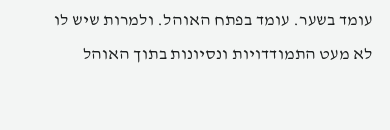עומד בשער. עומד בפתח האוהל. ולמרות שיש לו לא מעט התמודדויות ונסיונות בתוך האוהל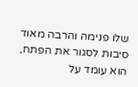שלו פנימה והרבה מאוד סיבות לסגור את הפתח, הוא עומד על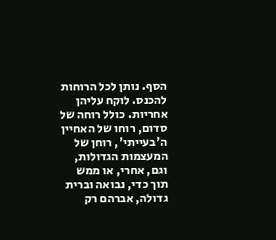הסף. נותן לכל הרוחות להכנס. לוקח עליהן אחריות. כולל רוחה של סדום, רוחו של האחיין ה'בעייתי', רוחן של המעצמות הגדולות, וגם, אחרי, או ממש תוך כדי, נבואה וברית גדולה, אברהם רק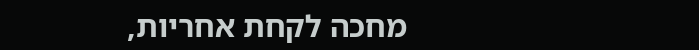מחכה לקחת אחריות,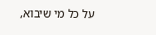על כל מי שיבוא,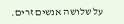על שלושה אנשים זרים.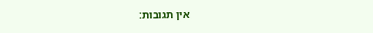אין תגובות: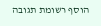הוסף רשומת תגובה